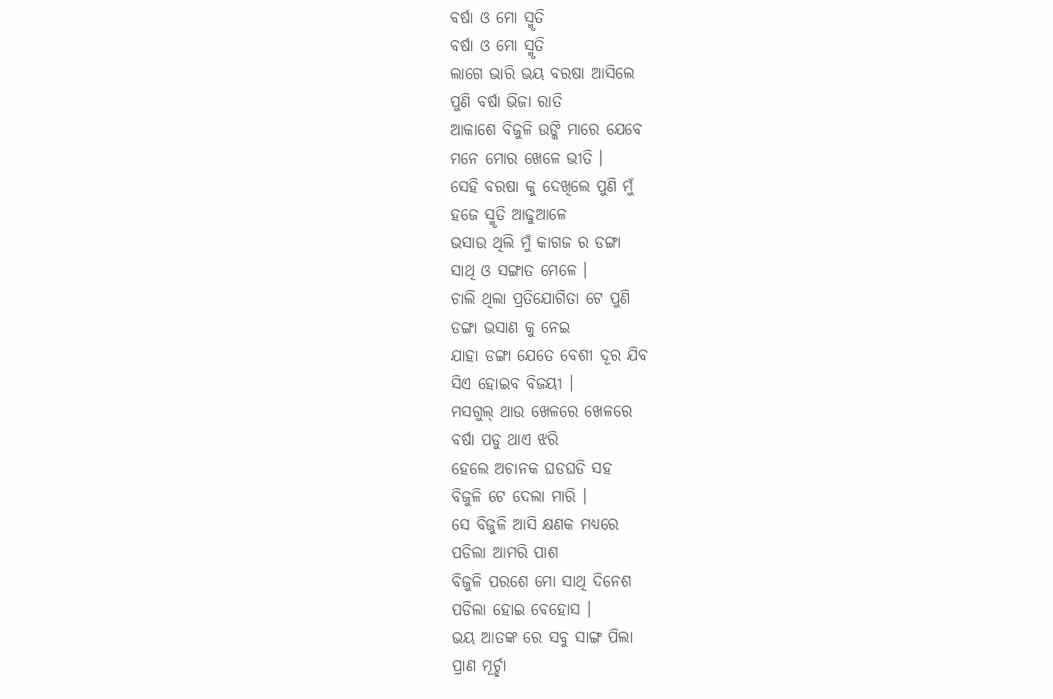ବର୍ଷା ଓ ମୋ ସ୍ମୃତି
ବର୍ଷା ଓ ମୋ ସ୍ମୃତି
ଲାଗେ ଭାରି ଭୟ ବରଷା ଆସିଲେ
ପୁଣି ବର୍ଷା ଭିଜା ରାତି
ଆକାଶେ ବିଜୁଳି ଉଙ୍କି ମାରେ ଯେବେ
ମନେ ମୋର ଖେଳେ ଭୀତି ।
ସେହି ବରଷା କୁ ଦେଖିଲେ ପୁଣି ମୁଁ
ହଜେ ସ୍ମୃତି ଆଢୁଆଳେ
ଭସାଉ ଥିଲି ମୁଁ କାଗଜ ର ଡଙ୍ଗା
ସାଥି ଓ ସଙ୍ଗାତ ମେଳେ ।
ଚାଲି ଥିଲା ପ୍ରତିଯୋଗିତା ଟେ ପୁଣି
ଡଙ୍ଗା ଭସାଣ କୁ ନେଇ
ଯାହା ଡଙ୍ଗା ଯେତେ ବେଶୀ ଦୂର ଯିବ
ସିଏ ହୋଇବ ବିଜୟୀ ।
ମସଗୁଲ୍ ଥାଉ ଖେଳରେ ଖେଳରେ
ବର୍ଷା ପଡୁ ଥାଏ ଝରି
ହେଲେ ଅଚାନକ ଘଡଘଡି ସହ
ବିଜୁଳି ଟେ ଦେଲା ମାରି ।
ସେ ବିଜୁଳି ଆସି କ୍ଷଣକ ମଧ୍ୟରେ
ପଡିଲା ଆମରି ପାଶ
ବିଜୁଳି ପରଶେ ମୋ ସାଥି ଦିନେଶ
ପଡିଲା ହୋଇ ବେହୋସ ।
ଭୟ ଆତଙ୍କ ରେ ସବୁ ସାଙ୍ଗ ପିଲା
ପ୍ରାଣ ମୂର୍ଚ୍ଛା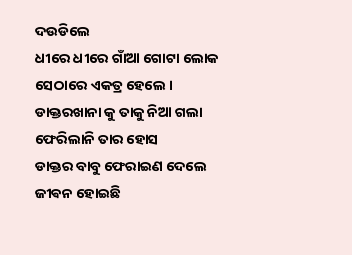ଦଉଡିଲେ
ଧୀରେ ଧୀରେ ଗାଁଆ ଗୋଟା ଲୋକ
ସେଠାରେ ଏକତ୍ର ହେଲେ ।
ଡାକ୍ତରଖାନା କୁ ତାକୁ ନିଆ ଗଲା
ଫେରିଲାନି ତାର ହୋସ
ଡାକ୍ତର ବାବୁ ଫେରାଇଣ ଦେଲେ
ଜୀଵନ ହୋଇଛି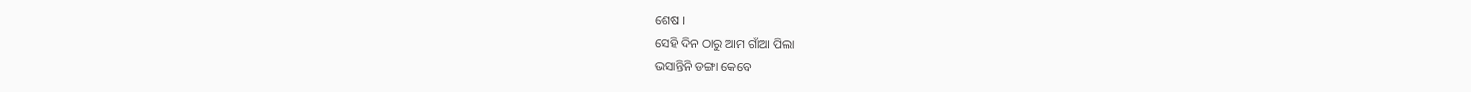ଶେଷ ।
ସେହି ଦିନ ଠାରୁ ଆମ ଗାଁଆ ପିଲା
ଭସାନ୍ତିନି ଡଙ୍ଗା କେବେ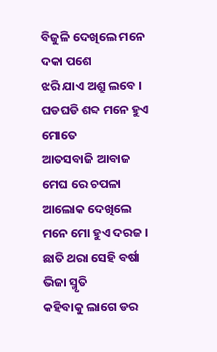ବିଜୁଳି ଦେଖିଲେ ମନେ ଦକା ପଶେ
ଝରି ଯାଏ ଅଶ୍ରୁ ଲବେ ।
ଘଡଘଡି ଶବ୍ଦ ମନେ ହୁଏ ମୋତେ
ଆତସବାଜି ଆବାଜ
ମେଘ ରେ ଚପଳା ଆଲୋକ ଦେଖିଲେ
ମନେ ମୋ ହୁଏ ଦରଜ ।
ଛାତି ଥରା ସେହି ବର୍ଷା ଭିଜା ସ୍ମୃତି
କହିବାକୁ ଲାଗେ ଡର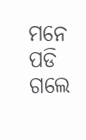ମନେ ପଡି ଗଲେ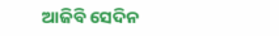ଆଜିବି ସେଦିନ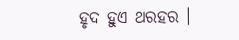ହୃଦ ହୁଏ ଥରହର ।